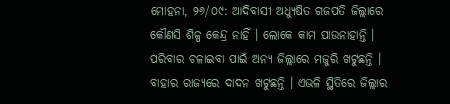ମୋହନା, ୨୬/୦୯: ଆଦିବାସୀ ଅଧ୍ୟୁଷିତ ଗଜପତି ଜିଲ୍ଲାରେ କୌଣସି ଶିଳ୍ପ କେନ୍ଦ୍ର ନାହିଁ । ଲୋକେ କାମ ପାଉନାହାନ୍ତି । ପରିବାର ଚଳାଇବା ପାଇଁ ଅନ୍ୟ ଜିଲ୍ଲାରେ ମଜୁରି ଖଟୁଛନ୍ତି । ବାହାର ରାଜ୍ୟରେ ଦାଦନ ଖଟୁଛନ୍ତି । ଏଭଳି ସ୍ଥିତିରେ ଜିଲ୍ଲାର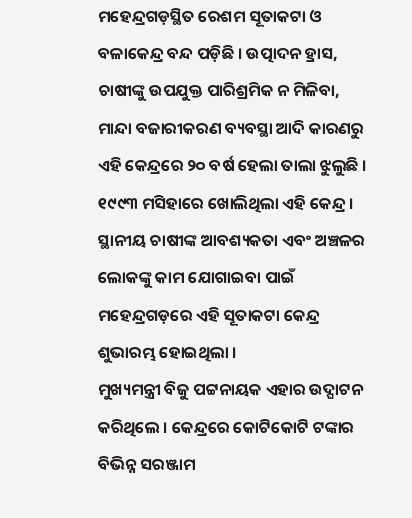ମହେନ୍ଦ୍ରଗଡ଼ସ୍ଥିତ ରେଶମ ସୂତାକଟା ଓ ବଳାକେନ୍ଦ୍ର ବନ୍ଦ ପଡ଼ିଛି । ଉତ୍ପାଦନ ହ୍ରାସ, ଚାଷୀଙ୍କୁ ଉପଯୁକ୍ତ ପାରିଶ୍ରମିକ ନ ମିଳିବା, ମାନ୍ଦା ବଜାରୀକରଣ ବ୍ୟବସ୍ଥା ଆଦି କାରଣରୁ ଏହି କେନ୍ଦ୍ରରେ ୨୦ ବର୍ଷ ହେଲା ତାଲା ଝୁଲୁଛି ।
୧୯୯୩ ମସିହାରେ ଖୋଲିଥିଲା ଏହି କେନ୍ଦ୍ର । ସ୍ଥାନୀୟ ଚାଷୀଙ୍କ ଆବଶ୍ୟକତା ଏବଂ ଅଞ୍ଚଳର ଲୋକଙ୍କୁ କାମ ଯୋଗାଇବା ପାଇଁ ମହେନ୍ଦ୍ରଗଡ଼ରେ ଏହି ସୂତାକଟା କେନ୍ଦ୍ର ଶୁଭାରମ୍ଭ ହୋଇଥିଲା ।
ମୁଖ୍ୟମନ୍ତ୍ରୀ ବିଜୁ ପଟ୍ଟନାୟକ ଏହାର ଉଦ୍ଘାଟନ କରିଥିଲେ । କେନ୍ଦ୍ରରେ କୋଟିକୋଟି ଟଙ୍କାର ବିଭିନ୍ନ ସରଞ୍ଜାମ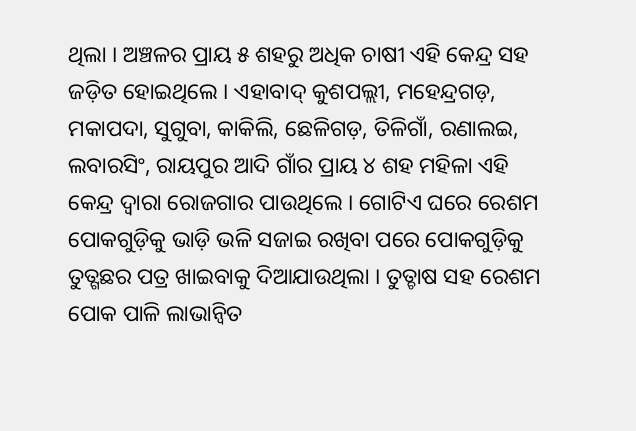ଥିଲା । ଅଞ୍ଚଳର ପ୍ରାୟ ୫ ଶହରୁ ଅଧିକ ଚାଷୀ ଏହି କେନ୍ଦ୍ର ସହ ଜଡ଼ିତ ହୋଇଥିଲେ । ଏହାବାଦ୍ କୁଶପଲ୍ଲୀ, ମହେନ୍ଦ୍ରଗଡ଼, ମକାପଦା, ସୁଗୁବା, କାକିଲି, ଛେଳିଗଡ଼, ତିଳିଗାଁ, ରଣାଲଇ, ଲବାରସିଂ, ରାୟପୁର ଆଦି ଗାଁର ପ୍ରାୟ ୪ ଶହ ମହିଳା ଏହି କେନ୍ଦ୍ର ଦ୍ୱାରା ରୋଜଗାର ପାଉଥିଲେ । ଗୋଟିଏ ଘରେ ରେଶମ ପୋକଗୁଡ଼ିକୁ ଭାଡ଼ି ଭଳି ସଜାଇ ରଖିବା ପରେ ପୋକଗୁଡ଼ିକୁ ତୁତ୍ଗଛର ପତ୍ର ଖାଇବାକୁ ଦିଆଯାଉଥିଲା । ତୁତ୍ଚାଷ ସହ ରେଶମ ପୋକ ପାଳି ଲାଭାନ୍ୱିତ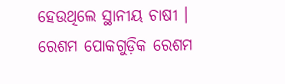ହେଉଥିଲେ ସ୍ଥାନୀୟ ଚାଷୀ । ରେଶମ ପୋକଗୁଡ଼ିକ ରେଶମ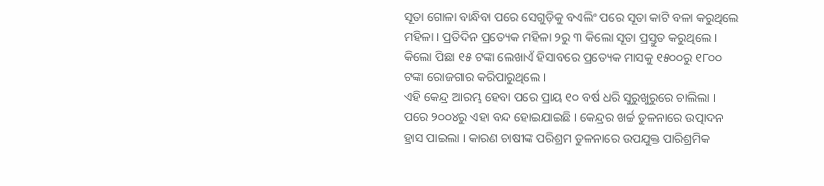ସୂତା ଗୋଳା ବାନ୍ଧିବା ପରେ ସେଗୁଡ଼ିକୁ ବଏଲିଂ ପରେ ସୂତା କାଟି ବଳା କରୁଥିଲେ ମହିଳା । ପ୍ରତିଦିନ ପ୍ରତ୍ୟେକ ମହିଳା ୨ରୁ ୩ କିଲୋ ସୂତା ପ୍ରସ୍ତୁତ କରୁଥିଲେ । କିଲୋ ପିଛା ୧୫ ଟଙ୍କା ଲେଖାଏଁ ହିସାବରେ ପ୍ରତ୍ୟେକ ମାସକୁ ୧୫୦୦ରୁ ୧୮୦୦ ଟଙ୍କା ରୋଜଗାର କରିପାରୁଥିଲେ ।
ଏହି କେନ୍ଦ୍ର ଆରମ୍ଭ ହେବା ପରେ ପ୍ରାୟ ୧୦ ବର୍ଷ ଧରି ସୁରୁଖୁରୁରେ ଚାଲିଲା । ପରେ ୨୦୦୪ରୁ ଏହା ବନ୍ଦ ହୋଇଯାଇଛି । କେନ୍ଦ୍ରର ଖର୍ଚ୍ଚ ତୁଳନାରେ ଉତ୍ପାଦନ ହ୍ରାସ ପାଇଲା । କାରଣ ଚାଷୀଙ୍କ ପରିଶ୍ରମ ତୁଳନାରେ ଉପଯୁକ୍ତ ପାରିଶ୍ରମିକ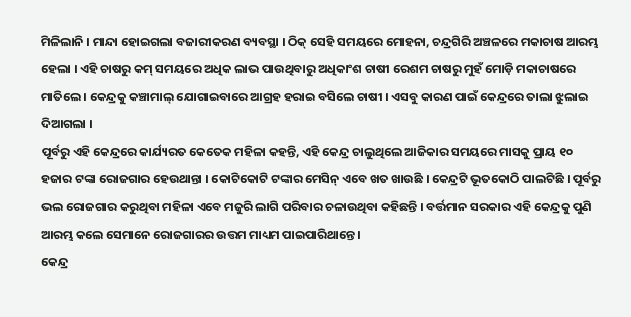ମିଳିଲାନି । ମାନ୍ଦା ହୋଇଗଲା ବଜାରୀକରଣ ବ୍ୟବସ୍ଥା । ଠିକ୍ ସେହି ସମୟରେ ମୋହନା, ଚନ୍ଦ୍ରଗିରି ଅଞ୍ଚଳରେ ମକାଚାଷ ଆରମ୍ଭ ହେଲା । ଏହି ଚାଷରୁ କମ୍ ସମୟରେ ଅଧିକ ଲାଭ ପାଉଥିବାରୁ ଅଧିକାଂଶ ଚାଷୀ ରେଶମ ଚାଷରୁ ମୁହଁ ମୋଡ଼ି ମକାଚାଷରେ ମାତିଲେ । କେନ୍ଦ୍ରକୁ କଞ୍ଚାମାଲ୍ ଯୋଗାଇବାରେ ଆଗ୍ରହ ହରାଇ ବସିଲେ ଚାଷୀ । ଏସବୁ କାରଣ ପାଇଁ କେନ୍ଦ୍ରରେ ତାଲା ଝୁଲାଇ ଦିଆଗଲା ।
ପୂର୍ବରୁ ଏହି କେନ୍ଦ୍ରରେ କାର୍ଯ୍ୟରତ କେତେକ ମହିଳା କହନ୍ତି, ଏହି କେନ୍ଦ୍ର ଚାଲୁଥିଲେ ଆଜିକାର ସମୟରେ ମାସକୁ ପ୍ରାୟ ୧୦ ହଜାର ଟଙ୍କା ରୋଜଗାର ହେଉଥାନ୍ତା । କୋଟିକୋଟି ଟଙ୍କାର ମେସିନ୍ ଏବେ ଖତ ଖାଉଛି । କେନ୍ଦ୍ରଟି ଭୂତକୋଠି ପାଲଟିଛି । ପୂର୍ବରୁ ଭଲ ରୋଜଗାର କରୁଥିବା ମହିଳା ଏବେ ମଜୁରି ଲାଗି ପରିବାର ଚଳାଉଥିବା କହିଛନ୍ତି । ବର୍ତ୍ତମାନ ସରକାର ଏହି କେନ୍ଦ୍ରକୁ ପୁଣି ଆରମ୍ଭ କଲେ ସେମାନେ ରୋଜଗାରର ଉତ୍ତମ ମାଧ୍ୟମ ପାଇପାରିଥାନ୍ତେ ।
କେନ୍ଦ୍ର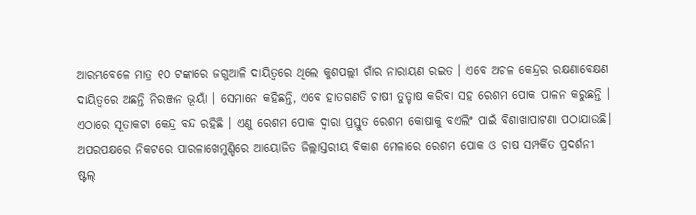ଆରମ୍ଭବେଳେ ମାତ୍ର ୧୦ ଟଙ୍କାରେ ଜଗୁଆଳି ଦାୟିତ୍ୱରେ ଥିଲେ କୁଶପଲ୍ଲୀ ଗାଁର ନାରାୟଣ ରଇତ । ଏବେ ଅଚଳ କେନ୍ଦ୍ରର ରକ୍ଷଣାବେକ୍ଷଣ ଦାୟିତ୍ୱରେ ଅଛନ୍ତି ନିରଞ୍ଜନ ଭୂୟାଁ । ସେମାନେ କହିଛନ୍ତି, ଏବେ ହାତଗଣତି ଚାଷୀ ତୁତ୍ଚାଷ କରିବା ସହ ରେଶମ ପୋକ ପାଳନ କରୁଛନ୍ତି । ଏଠାରେ ସୂତାକଟା କେନ୍ଦ୍ର ବନ୍ଦ ରହିଛି । ଏଣୁ ରେଶମ ପୋକ ଦ୍ୱାରା ପ୍ରସ୍ତୁତ ରେଶମ କୋଷାକୁ ବଏଲିଂ ପାଇଁ ବିଶାଖାପାଟଣା ପଠାଯାଉଛି।
ଅପରପକ୍ଷରେ ନିକଟରେ ପାରଳାଖେମୁଣ୍ଡିରେ ଆୟୋଜିତ ଜିଲ୍ଲାସ୍ତରୀୟ ବିକାଶ ମେଳାରେ ରେଶମ ପୋକ ଓ ଚାଷ ସମ୍ପର୍କିତ ପ୍ରଦର୍ଶନୀ ଷ୍ଟଲ୍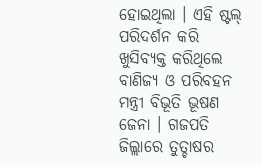ହୋଇଥିଲା । ଏହି ଷ୍ଟଲ୍ ପରିଦର୍ଶନ କରି ଖୁସିବ୍ୟକ୍ତ କରିଥିଲେ ବାଣିଜ୍ୟ ଓ ପରିବହନ ମନ୍ତ୍ରୀ ବିଭୂତି ଭୂଷଣ ଜେନା । ଗଜପତି ଜିଲ୍ଲାରେ ତୁତ୍ଚାଷର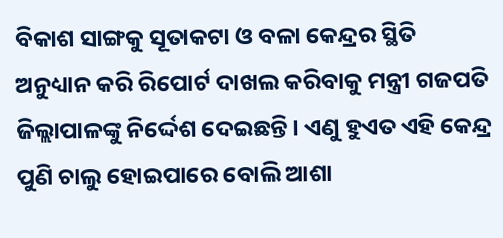ବିକାଶ ସାଙ୍ଗକୁ ସୂତାକଟା ଓ ବଳା କେନ୍ଦ୍ରର ସ୍ଥିତି ଅନୁଧ୍ୟାନ କରି ରିପୋର୍ଟ ଦାଖଲ କରିବାକୁ ମନ୍ତ୍ରୀ ଗଜପତି ଜିଲ୍ଲାପାଳଙ୍କୁ ନିର୍ଦ୍ଦେଶ ଦେଇଛନ୍ତି । ଏଣୁ ହୁଏତ ଏହି କେନ୍ଦ୍ର ପୁଣି ଚାଲୁ ହୋଇପାରେ ବୋଲି ଆଶା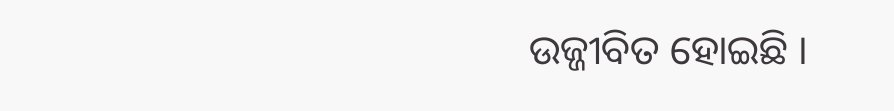ଉଜ୍ଜୀବିତ ହୋଇଛି ।